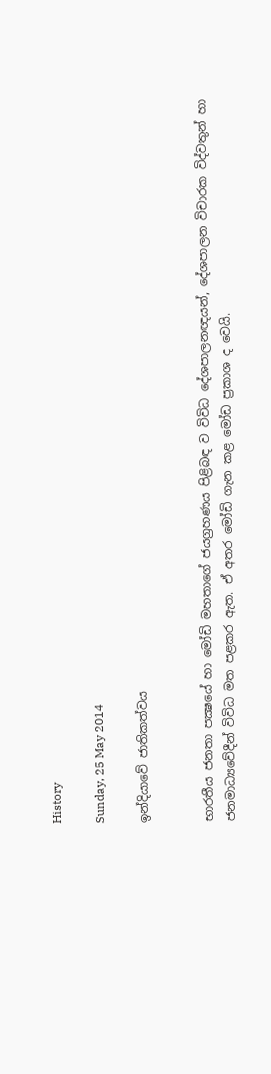History

Sunday, 25 May 2014

ඉන්දියාවේ ජාතිකත්වය


භාරතීය ජනතා පක්‍ෂයේ හා මෝඩි මහතාගේ ජයග්‍රහණය පිළිබඳ ව විවිධ දේශපාලනඥයන්, දේශපාලන විචාරක විද්වතුන් හා ජනමාධ්‍යවේදීන් විවිධ මත පළකර ඇත. ඒ අතර මෝඩි ගැන කළ මෝඩ ප්‍රකාශ ද වෙයි.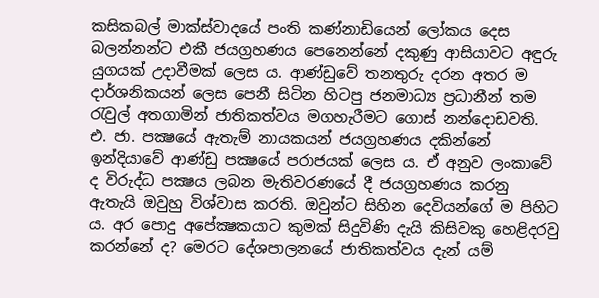කසිකබල් මාක්‌ස්‌වාදයේ පංති කණ්‌නාඩියෙන් ලෝකය දෙස බලන්නන්ට එකී ජයග්‍රහණය පෙනෙන්නේ දකුණු ආසියාවට අඳුරු යුගයක්‌ උදාවීමක්‌ ලෙස ය. ආණ්‌ඩුවේ තනතුරු දරන අතර ම දාර්ශනිකයන් ලෙස පෙනී සිටින හිටපු ජනමාධ්‍ය ප්‍රධානීන් තම රැවුල් අතගාමින් ජාතිකත්වය මගහැරීමට ගොස්‌ නන්දොඩවති. එ. ජා. පක්‍ෂයේ ඇතැම් නායකයන් ජයග්‍රහණය දකින්නේ ඉන්දියාවේ ආණ්‌ඩු පක්‍ෂයේ පරාජයක්‌ ලෙස ය. ඒ අනුව ලංකාවේ ද විරුද්ධ පක්‍ෂය ලබන මැතිවරණයේ දී ජයග්‍රහණය කරනු ඇතැයි ඔවුහු විශ්වාස කරති. ඔවුන්ට සිහින දෙවියන්ගේ ම පිහිට ය. අර පොදු අපේක්‍ෂකයාට කුමක්‌ සිදුවිණි දැයි කිසිවකු හෙළිදරවු කරන්නේ ද? මෙරට දේශපාලනයේ ජාතිකත්වය දැන් යම්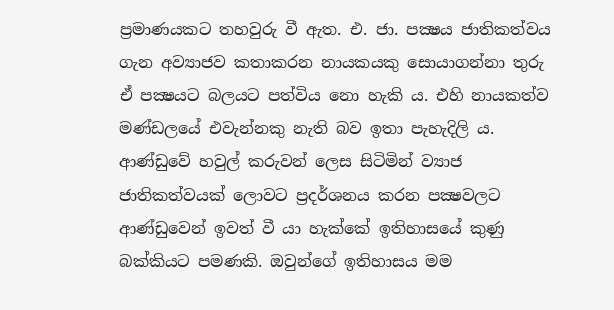ප්‍රමාණයකට තහවුරු වී ඇත. එ. ජා. පක්‍ෂය ජාතිකත්වය ගැන අව්‍යාජව කතාකරන නායකයකු සොයාගන්නා තුරු ඒ පක්‍ෂයට බලයට පත්විය නො හැකි ය. එහි නායකත්ව මණ්‌ඩලයේ එවැන්නකු නැති බව ඉතා පැහැදිලි ය. ආණ්‌ඩුවේ හවුල් කරුවන් ලෙස සිටිමින් ව්‍යාජ ජාතිකත්වයක්‌ ලොවට ප්‍රදර්ශනය කරන පක්‍ෂවලට ආණ්‌ඩුවෙන් ඉවත් වී යා හැක්‌කේ ඉතිහාසයේ කුණු බක්‌කියට පමණකි. ඔවුන්ගේ ඉතිහාසය මම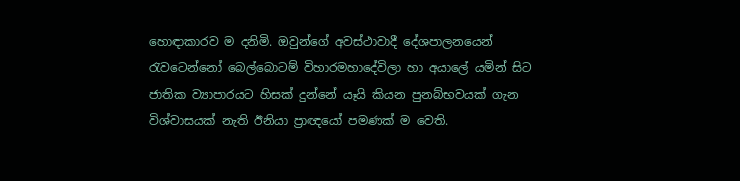හොඳාකාරව ම දනිමි. ඔවුන්ගේ අවස්‌ථාවාදී දේශපාලනයෙන් රැවටෙන්නෝ බෙල්බොටම් විහාරමහාදේවිලා හා අයාලේ යමින් සිට ජාතික ව්‍යාපාරයට හිසක්‌ දුන්නේ යෑයි කියන පුනබ්භවයක්‌ ගැන විශ්වාසයක්‌ නැති ඊනියා ප්‍රාඥයෝ පමණක්‌ ම වෙති.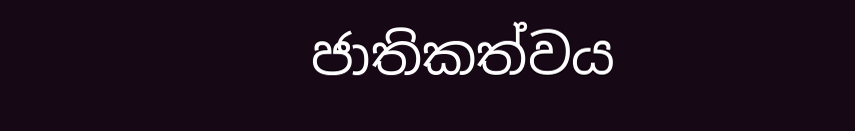ජාතිකත්වය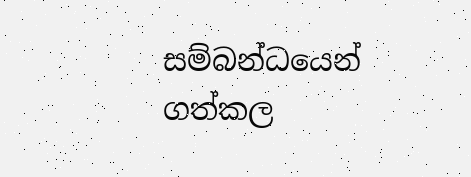සම්බන්ධයෙන් ගත්කල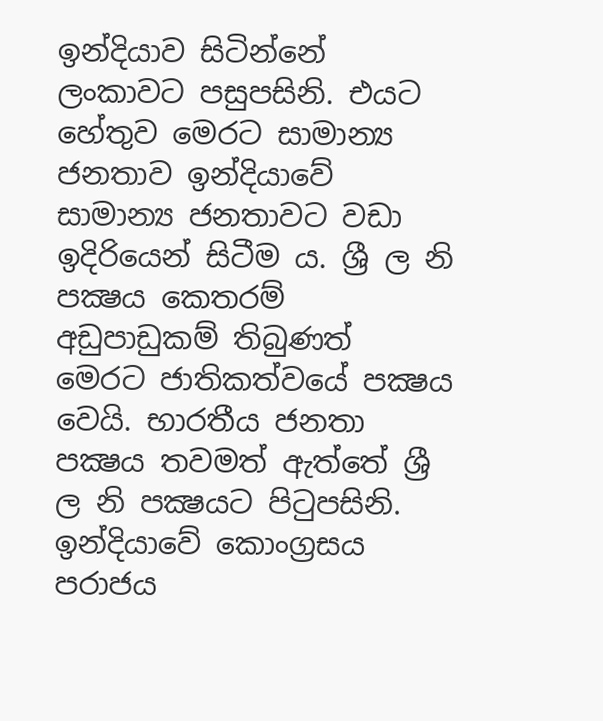ඉන්දියාව සිටින්නේ ලංකාවට පසුපසිනි. එයට හේතුව මෙරට සාමාන්‍ය ජනතාව ඉන්දියාවේ සාමාන්‍ය ජනතාවට වඩා ඉදිරියෙන් සිටීම ය. ශ්‍රී ල නි පක්‍ෂය කෙතරම් අඩුපාඩුකම් තිබුණත් මෙරට ජාතිකත්වයේ පක්‍ෂය වෙයි. භාරතීය ජනතා පක්‍ෂය තවමත් ඇත්තේ ශ්‍රී ල නි පක්‍ෂයට පිටුපසිනි. ඉන්දියාවේ කොංග්‍රසය පරාජය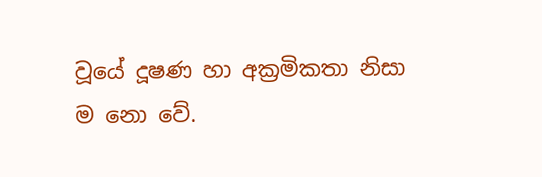වූයේ දූෂණ හා අක්‍රමිකතා නිසා ම නො වේ.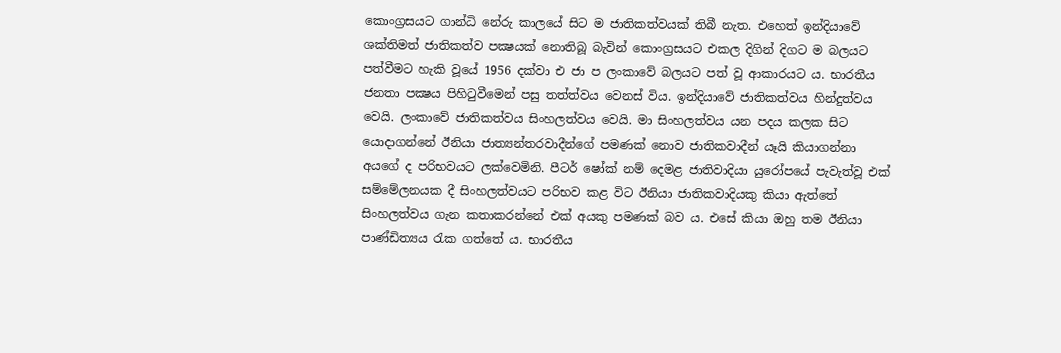කොංග්‍රසයට ගාන්ධි නේරු කාලයේ සිට ම ජාතිකත්වයක්‌ තිබී නැත. එහෙත් ඉන්දියාවේ ශක්‌තිමත් ජාතිකත්ව පක්‍ෂයක්‌ නොතිබූ බැවින් කොංග්‍රසයට එකල දිගින් දිගට ම බලයට පත්වීමට හැකි වූයේ 1956 දක්‌වා එ ජා ප ලංකාවේ බලයට පත් වූ ආකාරයට ය. භාරතීය ජනතා පක්‍ෂය පිහිටුවීමෙන් පසු තත්ත්වය වෙනස්‌ විය. ඉන්දියාවේ ජාතිකත්වය හින්දුත්වය වෙයි. ලංකාවේ ජාතිකත්වය සිංහලත්වය වෙයි. මා සිංහලත්වය යන පදය කලක සිට යොදාගන්නේ ඊනියා ජාත්‍යන්තරවාදීන්ගේ පමණක්‌ නොව ජාතිකවාදීන් යෑයි කියාගන්නා අයගේ ද පරිභවයට ලක්‌වෙමිනි. පීටර් ෂෝක්‌ නම් දෙමළ ජාතිවාදියා යුරෝපයේ පැවැත්වූ එක්‌ සම්මේලනයක දී සිංහලත්වයට පරිභව කළ විට ඊනියා ජාතිකවාදියකු කියා ඇත්තේ සිංහලත්වය ගැන කතාකරන්නේ එක්‌ අයකු පමණක්‌ බව ය. එසේ කියා ඔහු තම ඊනියා පාණ්‌ඩිත්‍යය රැක ගත්තේ ය. භාරතීය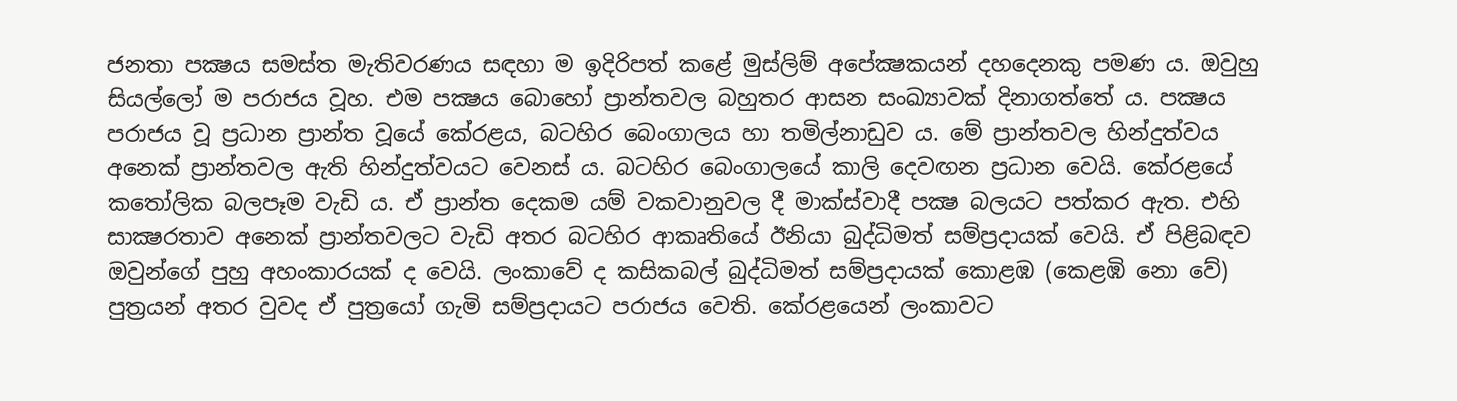ජනතා පක්‍ෂය සමස්‌ත මැතිවරණය සඳහා ම ඉදිරිපත් කළේ මුස්‌ලිම් අපේක්‍ෂකයන් දහදෙනකු පමණ ය. ඔවුහු සියල්ලෝ ම පරාජය වූහ. එම පක්‍ෂය බොහෝ ප්‍රාන්තවල බහුතර ආසන සංඛ්‍යාවක්‌ දිනාගත්තේ ය. පක්‍ෂය පරාජය වූ ප්‍රධාන ප්‍රාන්ත වූයේ කේරළය, බටහිර බෙංගාලය හා තමිල්නාඩුව ය. මේ ප්‍රාන්තවල හින්දුත්වය අනෙක්‌ ප්‍රාන්තවල ඇති හින්දුත්වයට වෙනස්‌ ය. බටහිර බෙංගාලයේ කාලි දෙවඟන ප්‍රධාන වෙයි. කේරළයේ කතෝලික බලපෑම වැඩි ය. ඒ ප්‍රාන්ත දෙකම යම් වකවානුවල දී මාක්‌ස්‌වාදී පක්‍ෂ බලයට පත්කර ඇත. එහි සාක්‍ෂරතාව අනෙක්‌ ප්‍රාන්තවලට වැඩි අතර බටහිර ආකෘතියේ ඊනියා බුද්ධිමත් සම්ප්‍රදායක්‌ වෙයි. ඒ පිළිබඳව ඔවුන්ගේ පුහු අහංකාරයක්‌ ද වෙයි. ලංකාවේ ද කසිකබල් බුද්ධිමත් සම්ප්‍රදායක්‌ කොළඹ (කෙළඹි නො වේ) පුත්‍රයන් අතර වුවද ඒ පුත්‍රයෝ ගැමි සම්ප්‍රදායට පරාජය වෙති. කේරළයෙන් ලංකාවට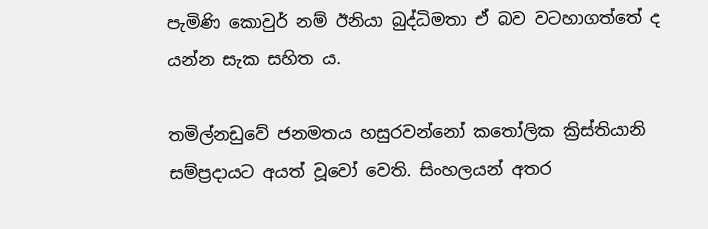පැමිණි කොවුර් නම් ඊනියා බුද්ධිමතා ඒ බව වටහාගත්තේ ද යන්න සැක සහිත ය.

තමිල්නඩුවේ ජනමතය හසුරවන්නෝ කතෝලික ක්‍රිස්‌තියානි සම්ප්‍රදායට අයත් වූවෝ වෙති. සිංහලයන් අතර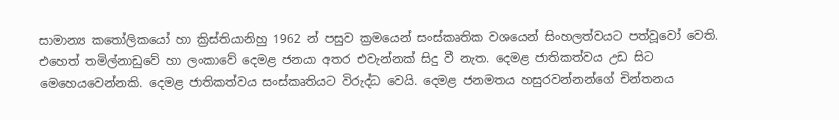සාමාන්‍ය කතෝලිකයෝ හා ක්‍රිස්‌තියානිහු 1962 න් පසුව ක්‍රමයෙන් සංස්‌කෘතික වශයෙන් සිංහලත්වයට පත්වූවෝ වෙති. එහෙත් තමිල්නාඩුවේ හා ලංකාවේ දෙමළ ජනයා අතර එවැන්නක්‌ සිදු වී නැත. දෙමළ ජාතිකත්වය උඩ සිට මෙහෙයවෙන්නකි. දෙමළ ජාතිකත්වය සංස්‌කෘතියට විරුද්ධ වෙයි. දෙමළ ජනමතය හසුරවන්නන්ගේ චින්තනය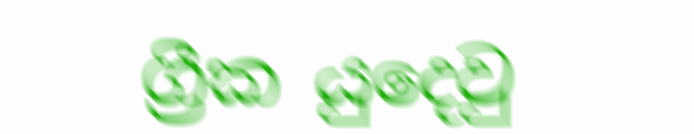ග්‍රීක යුදෙවු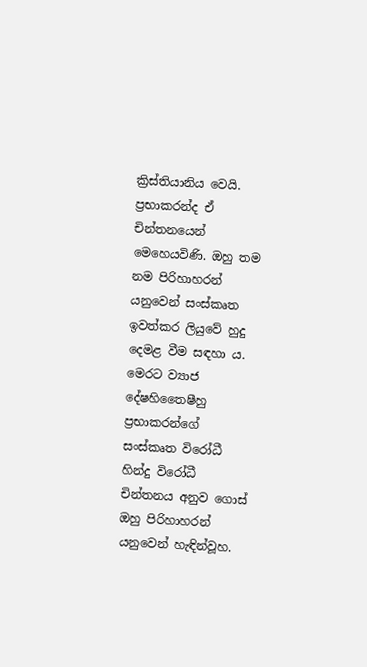ක්‍රිස්‌තියානිය වෙයි. ප්‍රභාකරන්ද ඒ චින්තනයෙන් මෙහෙයවිණි. ඔහු තම නම පිරිහාහරන් යනුවෙන් සංස්‌කෘත ඉවත්කර ලියුවේ හුදු දෙමළ වීම සඳහා ය. මෙරට ව්‍යාජ දේෂහිතෛෂීහු ප්‍රභාකරන්ගේ සංස්‌කෘත විරෝධී හින්දු විරෝධී චින්තනය අනුව ගොස්‌ ඔහු පිරිහාහරන් යනුවෙන් හැඳින්වූහ.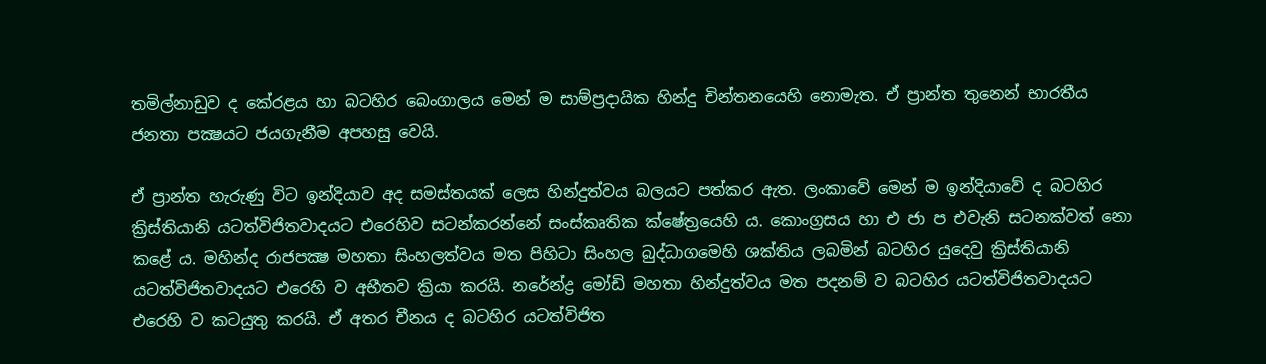තමිල්නාඩුව ද කේරළය හා බටහිර බෙංගාලය මෙන් ම සාම්ප්‍රදායික හින්දු චින්තනයෙහි නොමැත. ඒ ප්‍රාන්ත තුනෙන් භාරතීය ජනතා පක්‍ෂයට ජයගැනීම අපහසු වෙයි.

ඒ ප්‍රාන්ත හැරුණු විට ඉන්දියාව අද සමස්‌තයක්‌ ලෙස හින්දුත්වය බලයට පත්කර ඇත. ලංකාවේ මෙන් ම ඉන්දියාවේ ද බටහිර ක්‍රිස්‌තියානි යටත්විජිතවාදයට එරෙහිව සටන්කරන්නේ සංස්‌කෘතික ක්‌ෂේත්‍රයෙහි ය. කොංග්‍රසය හා එ ජා ප එවැනි සටනක්‌වත් නො කළේ ය. මහින්ද රාජපක්‍ෂ මහතා සිංහලත්වය මත පිහිටා සිංහල බුද්ධාගමෙහි ශක්‌තිය ලබමින් බටහිර යුදෙවු ක්‍රිස්‌තියානි යටත්විජිතවාදයට එරෙහි ව අභීතව ක්‍රියා කරයි. නරේන්ද්‍ර මෝඩි මහතා හින්දුත්වය මත පදනම් ව බටහිර යටත්විජිතවාදයට එරෙහි ව කටයුතු කරයි. ඒ අතර චීනය ද බටහිර යටත්විජිත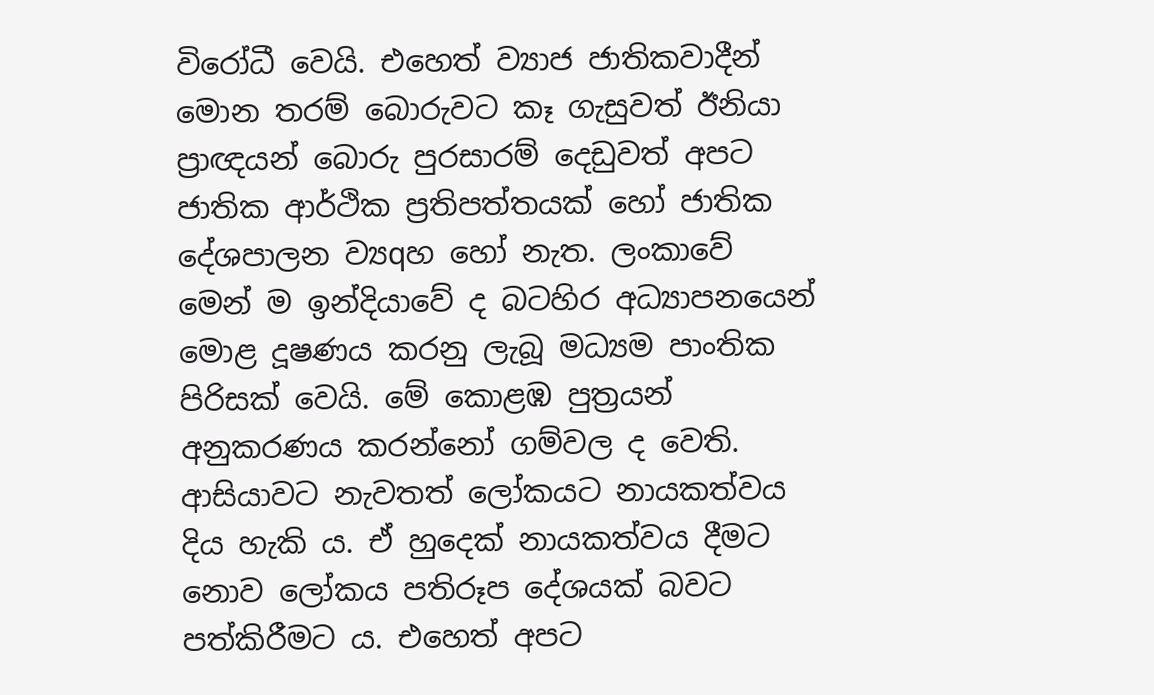විරෝධී වෙයි. එහෙත් ව්‍යාජ ජාතිකවාදීන් මොන තරම් බොරුවට කෑ ගැසුවත් ඊනියා ප්‍රාඥයන් බොරු පුරසාරම් දෙඩුවත් අපට ජාතික ආර්ථික ප්‍රතිපත්තයක්‌ හෝ ජාතික දේශපාලන ව්‍යqහ හෝ නැත. ලංකාවේ මෙන් ම ඉන්දියාවේ ද බටහිර අධ්‍යාපනයෙන් මොළ දූෂණය කරනු ලැබූ මධ්‍යම පාංතික පිරිසක්‌ වෙයි. මේ කොළඹ පුත්‍රයන් අනුකරණය කරන්නෝ ගම්වල ද වෙති. ආසියාවට නැවතත් ලෝකයට නායකත්වය දිය හැකි ය. ඒ හුදෙක්‌ නායකත්වය දීමට නොව ලෝකය පතිරූප දේශයක්‌ බවට පත්කිරීමට ය. එහෙත් අපට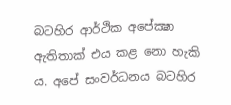බටහිර ආර්ථික අපේක්‍ෂා ඇතිතාක්‌ එය කළ නො හැකි ය. අපේ සංවර්ධනය බටහිර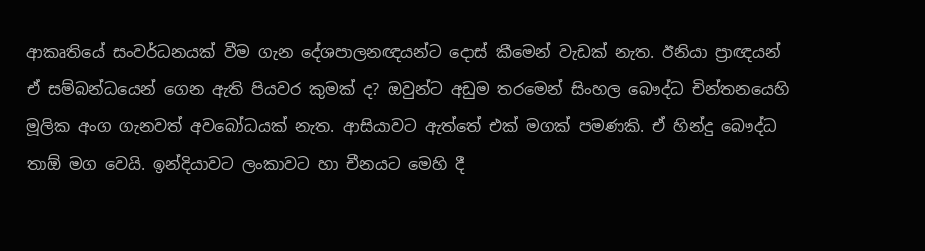ආකෘතියේ සංවර්ධනයක්‌ වීම ගැන දේශපාලනඥයන්ට දොස්‌ කීමෙන් වැඩක්‌ නැත. ඊනියා ප්‍රාඥයන් ඒ සම්බන්ධයෙන් ගෙන ඇති පියවර කුමක්‌ ද? ඔවුන්ට අඩුම තරමෙන් සිංහල බෞද්ධ චින්තනයෙහි මූලික අංග ගැනවත් අවබෝධයක්‌ නැත. ආසියාවට ඇත්තේ එක්‌ මගක්‌ පමණකි. ඒ හින්දු බෞද්ධ තාඕ මග වෙයි. ඉන්දියාවට ලංකාවට හා චීනයට මෙහි දී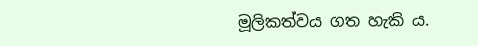මූලිකත්වය ගත හැකි ය.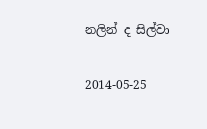නලින් ද සිල්වා

2014-05-25